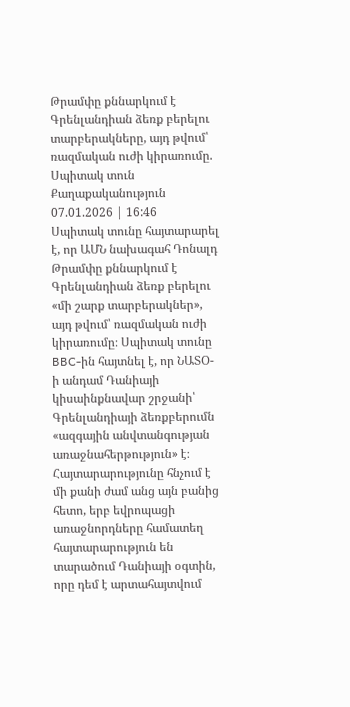Թրամփը քննարկում է Գրենլանդիան ձեռք բերելու տարբերակները, այդ թվում՝ ռազմական ուժի կիրառումը. Սպիտակ տուն
Քաղաքականություն
07.01.2026 | 16:46
Սպիտակ տունը հայտարարել է, որ ԱՄՆ նախագահ Դոնալդ Թրամփը քննարկում է Գրենլանդիան ձեռք բերելու «մի շարք տարբերակներ», այդ թվում՝ ռազմական ուժի կիրառումը։ Սպիտակ տունը BBC-ին հայտնել է, որ ՆԱՏՕ-ի անդամ Դանիայի կիսաինքնավար շրջանի՝ Գրենլանդիայի ձեռքբերումն «ազգային անվտանգության առաջնահերթություն» է։
Հայտարարությունը հնչում է մի քանի ժամ անց այն բանից հետո, երբ եվրոպացի առաջնորդները համատեղ հայտարարություն են տարածում Դանիայի օգտին, որը դեմ է արտահայտվում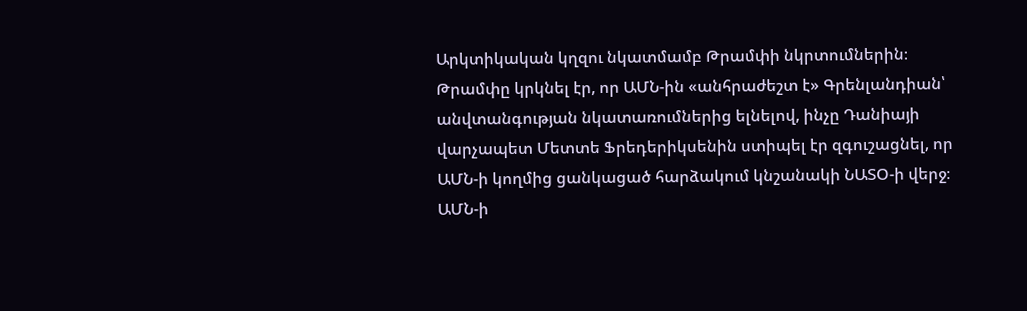Արկտիկական կղզու նկատմամբ Թրամփի նկրտումներին։
Թրամփը կրկնել էր, որ ԱՄՆ-ին «անհրաժեշտ է» Գրենլանդիան՝ անվտանգության նկատառումներից ելնելով, ինչը Դանիայի վարչապետ Մետտե Ֆրեդերիկսենին ստիպել էր զգուշացնել, որ ԱՄՆ-ի կողմից ցանկացած հարձակում կնշանակի ՆԱՏՕ-ի վերջ։
ԱՄՆ-ի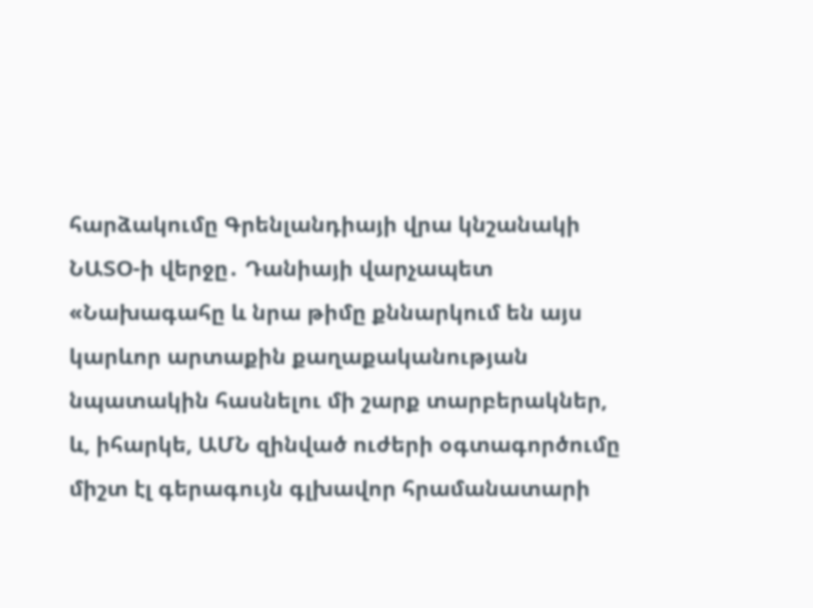հարձակումը Գրենլանդիայի վրա կնշանակի ՆԱՏՕ-ի վերջը․ Դանիայի վարչապետ
«Նախագահը և նրա թիմը քննարկում են այս կարևոր արտաքին քաղաքականության նպատակին հասնելու մի շարք տարբերակներ, և, իհարկե, ԱՄՆ զինված ուժերի օգտագործումը միշտ էլ գերագույն գլխավոր հրամանատարի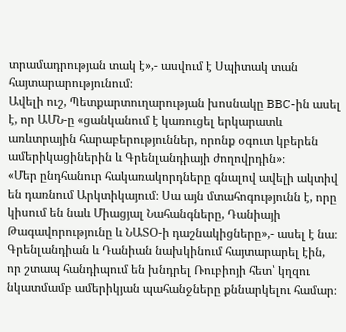տրամադրության տակ է»,- ասվում է Սպիտակ տան հայտարարությունում։
Ավելի ուշ, Պետքարտուղարության խոսնակը BBC-ին ասել է, որ ԱՄՆ-ը «ցանկանում է կառուցել երկարատև առևտրային հարաբերություններ, որոնք օգուտ կբերեն ամերիկացիներին և Գրենլանդիայի ժողովրդին»։
«Մեր ընդհանուր հակառակորդները գնալով ավելի ակտիվ են դառնում Արկտիկայում։ Սա այն մտահոգությունն է, որը կիսում են նաև Միացյալ Նահանգները, Դանիայի Թագավորությունը և ՆԱՏՕ-ի դաշնակիցները»,- ասել է նա։
Գրենլանդիան և Դանիան նախկինում հայտարարել էին, որ շտապ հանդիպում են խնդրել Ռուբիոյի հետ՝ կղզու նկատմամբ ամերիկյան պահանջները քննարկելու համար։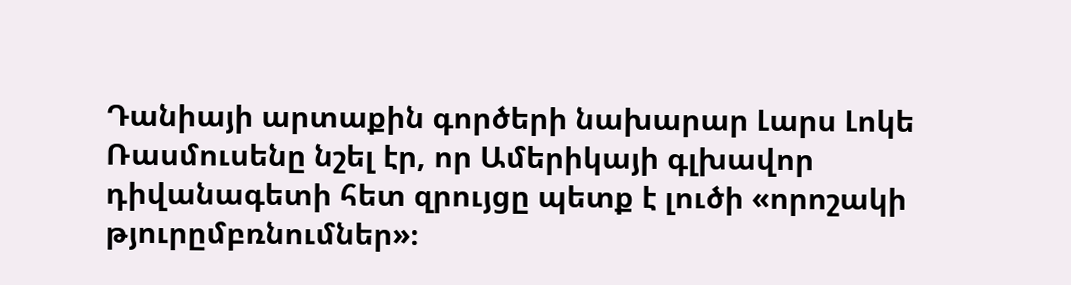Դանիայի արտաքին գործերի նախարար Լարս Լոկե Ռասմուսենը նշել էր, որ Ամերիկայի գլխավոր դիվանագետի հետ զրույցը պետք է լուծի «որոշակի թյուրըմբռնումներ»։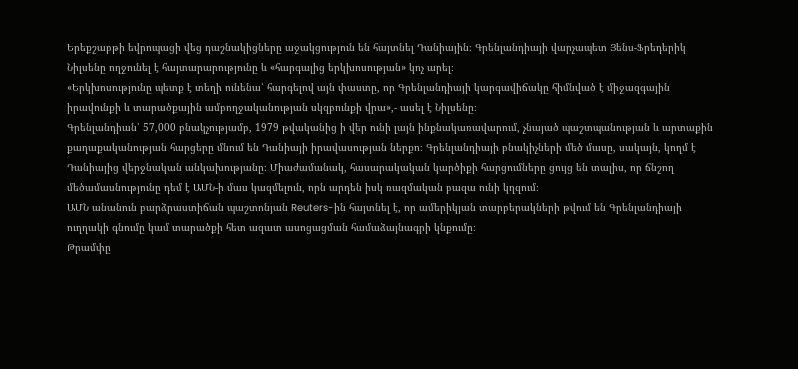Երեքշաբթի եվրոպացի վեց դաշնակիցները աջակցություն են հայտնել Դանիային։ Գրենլանդիայի վարչապետ Յենս-Ֆրեդերիկ Նիլսենը ողջունել է հայտարարությունը և «հարգալից երկխոսության» կոչ արել։
«Երկխոսությունը պետք է տեղի ունենա՝ հարգելով այն փաստը, որ Գրենլանդիայի կարգավիճակը հիմնված է միջազգային իրավունքի և տարածքային ամբողջականության սկզբունքի վրա»,- ասել է Նիլսենը։
Գրենլանդիան՝ 57,000 բնակչությամբ, 1979 թվականից ի վեր ունի լայն ինքնակառավարում, չնայած պաշտպանության և արտաքին քաղաքականության հարցերը մնում են Դանիայի իրավասության ներքո։ Գրենլանդիայի բնակիչների մեծ մասը, սակայն, կողմ է Դանիայից վերջնական անկախությանը։ Միաժամանակ, հասարակական կարծիքի հարցումները ցույց են տալիս, որ ճնշող մեծամասնությունը դեմ է ԱՄՆ-ի մաս կազմելուն, որն արդեն իսկ ռազմական բազա ունի կղզում։
ԱՄՆ անանուն բարձրաստիճան պաշտոնյան Reuters-ին հայտնել է, որ ամերիկյան տարբերակների թվում են Գրենլանդիայի ուղղակի գնումը կամ տարածքի հետ ազատ ասոցացման համաձայնագրի կնքումը։
Թրամփը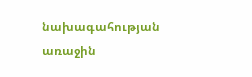նախագահության առաջին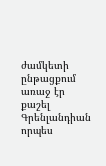ժամկետի ընթացքում առաջ էր քաշել Գրենլանդիան որպես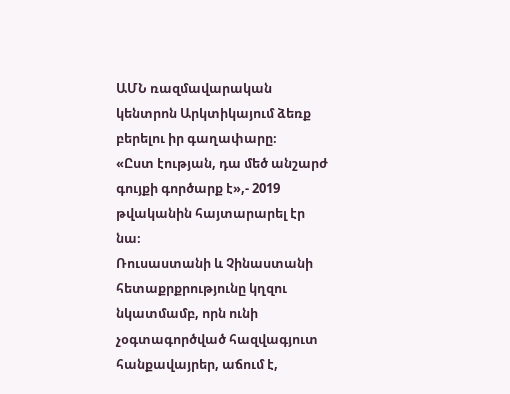ԱՄՆ ռազմավարական կենտրոն Արկտիկայում ձեռք բերելու իր գաղափարը։
«Ըստ էության, դա մեծ անշարժ գույքի գործարք է»,- 2019 թվականին հայտարարել էր նա։
Ռուսաստանի և Չինաստանի հետաքրքրությունը կղզու նկատմամբ, որն ունի չօգտագործված հազվագյուտ հանքավայրեր, աճում է,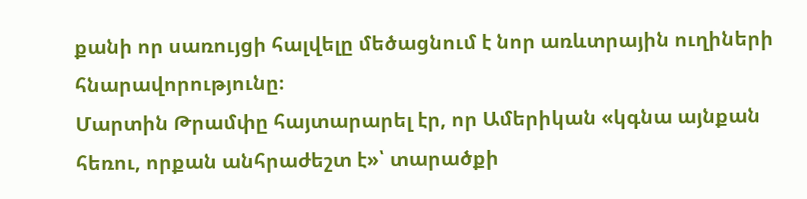քանի որ սառույցի հալվելը մեծացնում է նոր առևտրային ուղիների հնարավորությունը։
Մարտին Թրամփը հայտարարել էր, որ Ամերիկան «կգնա այնքան հեռու, որքան անհրաժեշտ է»՝ տարածքի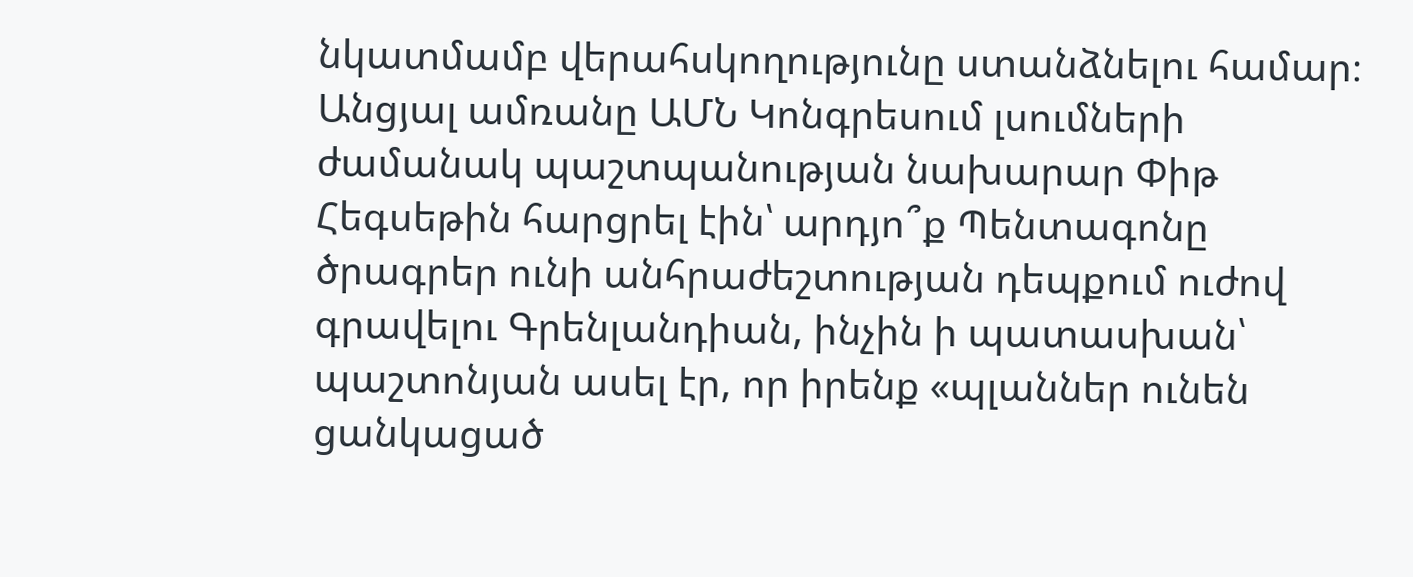նկատմամբ վերահսկողությունը ստանձնելու համար։
Անցյալ ամռանը ԱՄՆ Կոնգրեսում լսումների ժամանակ պաշտպանության նախարար Փիթ Հեգսեթին հարցրել էին՝ արդյո՞ք Պենտագոնը ծրագրեր ունի անհրաժեշտության դեպքում ուժով գրավելու Գրենլանդիան, ինչին ի պատասխան՝ պաշտոնյան ասել էր, որ իրենք «պլաններ ունեն ցանկացած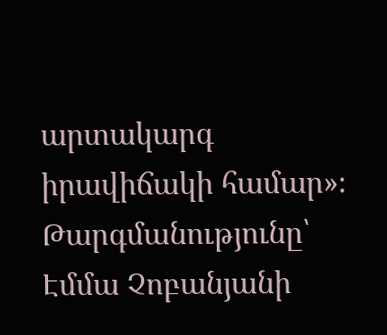արտակարգ իրավիճակի համար»։
Թարգմանությունը՝ Էմմա Չոբանյանի